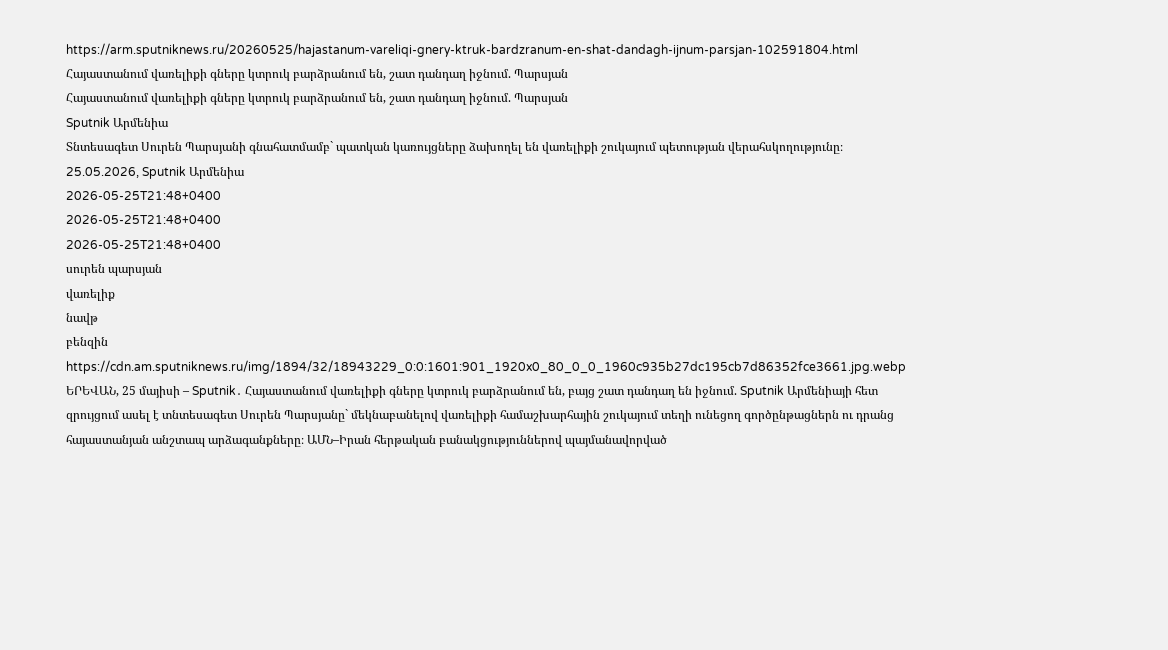https://arm.sputniknews.ru/20260525/hajastanum-vareliqi-gnery-ktruk-bardzranum-en-shat-dandagh-ijnum-parsjan-102591804.html
Հայաստանում վառելիքի գները կտրուկ բարձրանում են, շատ դանդաղ իջնում. Պարսյան
Հայաստանում վառելիքի գները կտրուկ բարձրանում են, շատ դանդաղ իջնում. Պարսյան
Sputnik Արմենիա
Տնտեսագետ Սուրեն Պարսյանի գնահատմամբ` պատկան կառույցները ձախողել են վառելիքի շուկայում պետության վերահսկողությունը։ 25.05.2026, Sputnik Արմենիա
2026-05-25T21:48+0400
2026-05-25T21:48+0400
2026-05-25T21:48+0400
սուրեն պարսյան
վառելիք
նավթ
բենզին
https://cdn.am.sputniknews.ru/img/1894/32/18943229_0:0:1601:901_1920x0_80_0_0_1960c935b27dc195cb7d86352fce3661.jpg.webp
ԵՐԵՎԱՆ, 25 մայիսի – Sputnik․ Հայաստանում վառելիքի գները կտրուկ բարձրանում են, բայց շատ դանդաղ են իջնում. Sputnik Արմենիայի հետ զրույցում ասել է տնտեսագետ Սուրեն Պարսյանը` մեկնաբանելով վառելիքի համաշխարհային շուկայում տեղի ունեցող գործընթացներն ու դրանց հայաստանյան անշտապ արձագանքները։ ԱՄՆ–Իրան հերթական բանակցություններով պայմանավորված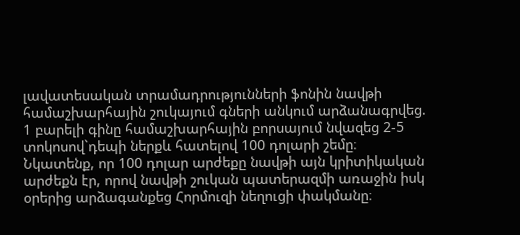լավատեսական տրամադրությունների ֆոնին նավթի համաշխարհային շուկայում գների անկում արձանագրվեց. 1 բարելի գինը համաշխարհային բորսայում նվազեց 2-5 տոկոսով`դեպի ներքև հատելով 100 դոլարի շեմը։ Նկատենք, որ 100 դոլար արժեքը նավթի այն կրիտիկական արժեքն էր, որով նավթի շուկան պատերազմի առաջին իսկ օրերից արձագանքեց Հորմուզի նեղուցի փակմանը։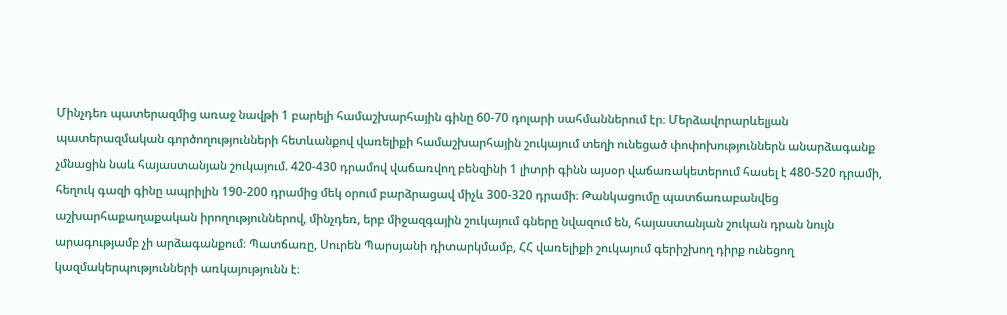Մինչդեռ պատերազմից առաջ նավթի 1 բարելի համաշխարհային գինը 60-70 դոլարի սահմաններում էր։ Մերձավորարևելյան պատերազմական գործողությունների հետևանքով վառելիքի համաշխարհային շուկայում տեղի ունեցած փոփոխություններն անարձագանք չմնացին նաև հայաստանյան շուկայում. 420-430 դրամով վաճառվող բենզինի 1 լիտրի գինն այսօր վաճառակետերում հասել է 480-520 դրամի, հեղուկ գազի գինը ապրիլին 190-200 դրամից մեկ օրում բարձրացավ միչև 300-320 դրամի։ Թանկացումը պատճառաբանվեց աշխարհաքաղաքական իրողություններով, մինչդեռ, երբ միջազգային շուկայում գները նվազում են, հայաստանյան շուկան դրան նույն արագությամբ չի արձագանքում։ Պատճառը, Սուրեն Պարսյանի դիտարկմամբ, ՀՀ վառելիքի շուկայում գերիշխող դիրք ունեցող կազմակերպությունների առկայությունն է։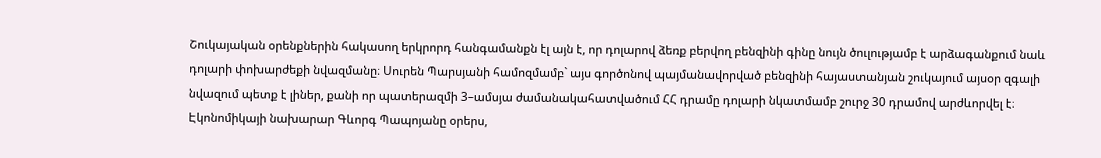Շուկայական օրենքներին հակասող երկրորդ հանգամանքն էլ այն է, որ դոլարով ձեռք բերվող բենզինի գինը նույն ծուլությամբ է արձագանքում նաև դոլարի փոխարժեքի նվազմանը։ Սուրեն Պարսյանի համոզմամբ` այս գործոնով պայմանավորված բենզինի հայաստանյան շուկայում այսօր զգալի նվազում պետք է լիներ, քանի որ պատերազմի 3–ամսյա ժամանակահատվածում ՀՀ դրամը դոլարի նկատմամբ շուրջ 30 դրամով արժևորվել է։ Էկոնոմիկայի նախարար Գևորգ Պապոյանը օրերս,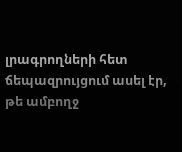լրագրողների հետ ճեպազրույցում ասել էր, թե ամբողջ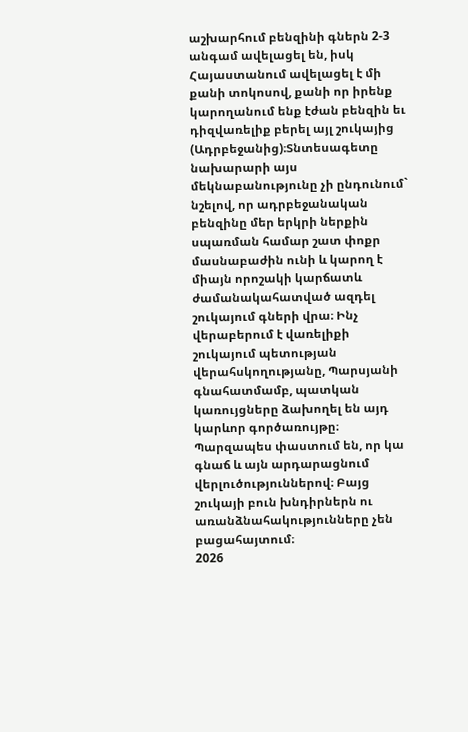աշխարհում բենզինի գներն 2-3 անգամ ավելացել են, իսկ Հայաստանում ավելացել է մի քանի տոկոսով, քանի որ իրենք կարողանում ենք էժան բենզին եւ դիզվառելիք բերել այլ շուկայից (Ադրբեջանից)։Տնտեսագետը նախարարի այս մեկնաբանությունը չի ընդունում` նշելով, որ ադրբեջանական բենզինը մեր երկրի ներքին սպառման համար շատ փոքր մասնաբաժին ունի և կարող է միայն որոշակի կարճատև ժամանակահատված ազդել շուկայում գների վրա։ Ինչ վերաբերում է վառելիքի շուկայում պետության վերահսկողությանը, Պարսյանի գնահատմամբ, պատկան կառույցները ձախողել են այդ կարևոր գործառույթը։ Պարզապես փաստում են, որ կա գնաճ և այն արդարացնում վերլուծություններով։ Բայց շուկայի բուն խնդիրներն ու առանձնահակությունները չեն բացահայտում։
2026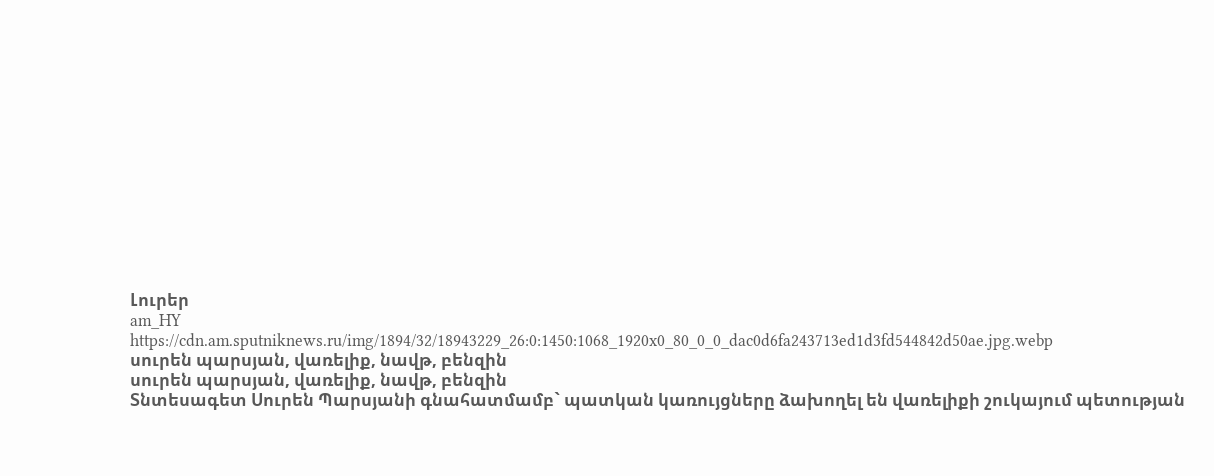Լուրեր
am_HY
https://cdn.am.sputniknews.ru/img/1894/32/18943229_26:0:1450:1068_1920x0_80_0_0_dac0d6fa243713ed1d3fd544842d50ae.jpg.webp
սուրեն պարսյան, վառելիք, նավթ, բենզին
սուրեն պարսյան, վառելիք, նավթ, բենզին
Տնտեսագետ Սուրեն Պարսյանի գնահատմամբ` պատկան կառույցները ձախողել են վառելիքի շուկայում պետության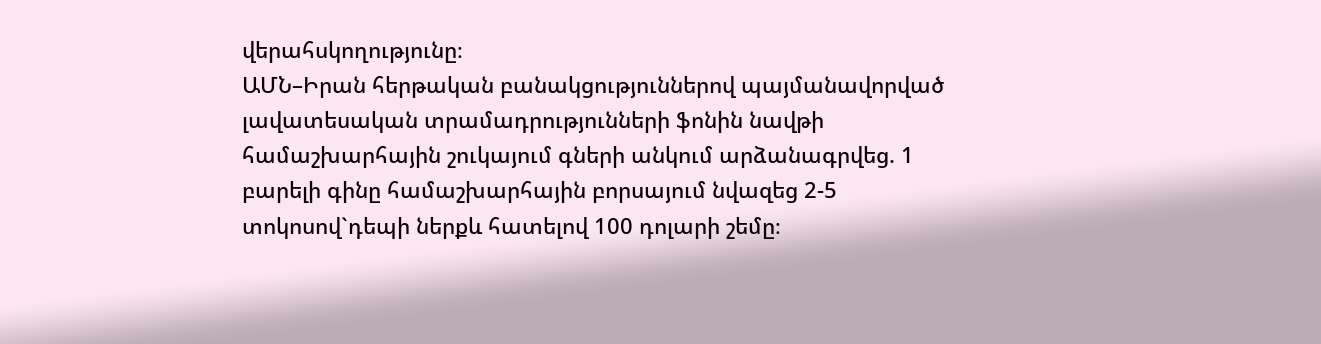վերահսկողությունը։
ԱՄՆ–Իրան հերթական բանակցություններով պայմանավորված լավատեսական տրամադրությունների ֆոնին նավթի համաշխարհային շուկայում գների անկում արձանագրվեց. 1 բարելի գինը համաշխարհային բորսայում նվազեց 2-5 տոկոսով`դեպի ներքև հատելով 100 դոլարի շեմը։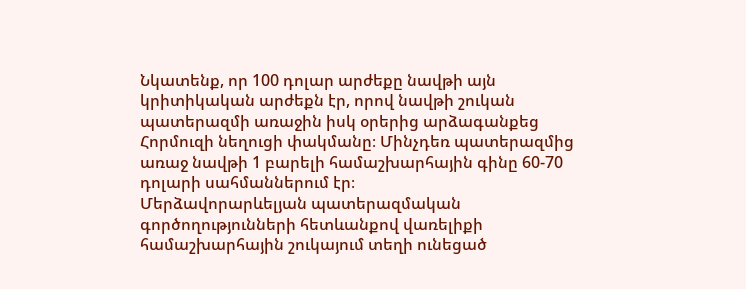Նկատենք, որ 100 դոլար արժեքը նավթի այն կրիտիկական արժեքն էր, որով նավթի շուկան պատերազմի առաջին իսկ օրերից արձագանքեց Հորմուզի նեղուցի փակմանը։ Մինչդեռ պատերազմից առաջ նավթի 1 բարելի համաշխարհային գինը 60-70 դոլարի սահմաններում էր։
Մերձավորարևելյան պատերազմական գործողությունների հետևանքով վառելիքի համաշխարհային շուկայում տեղի ունեցած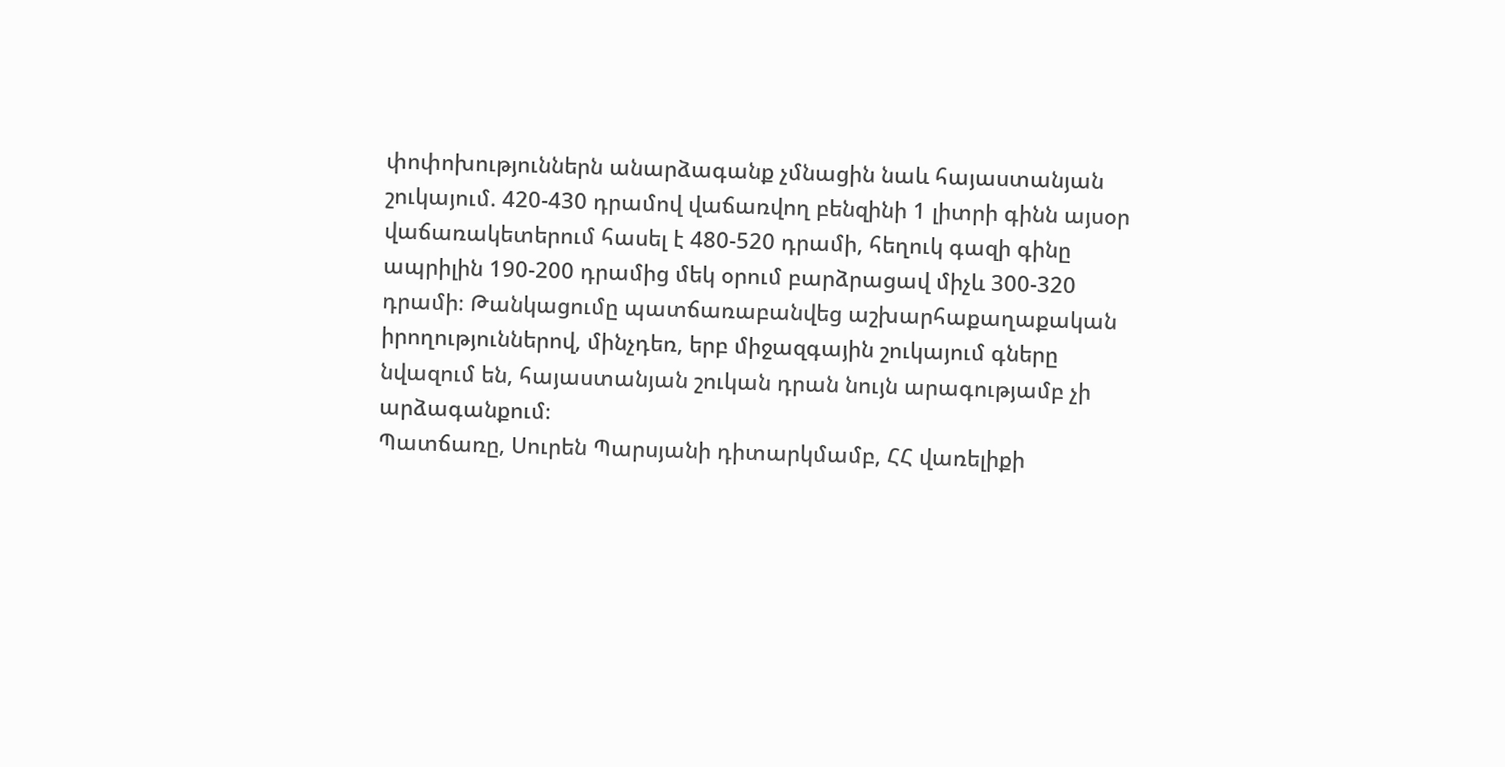փոփոխություններն անարձագանք չմնացին նաև հայաստանյան շուկայում. 420-430 դրամով վաճառվող բենզինի 1 լիտրի գինն այսօր վաճառակետերում հասել է 480-520 դրամի, հեղուկ գազի գինը ապրիլին 190-200 դրամից մեկ օրում բարձրացավ միչև 300-320 դրամի։ Թանկացումը պատճառաբանվեց աշխարհաքաղաքական իրողություններով, մինչդեռ, երբ միջազգային շուկայում գները նվազում են, հայաստանյան շուկան դրան նույն արագությամբ չի արձագանքում։
Պատճառը, Սուրեն Պարսյանի դիտարկմամբ, ՀՀ վառելիքի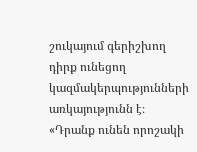շուկայում գերիշխող դիրք ունեցող կազմակերպությունների առկայությունն է։
«Դրանք ունեն որոշակի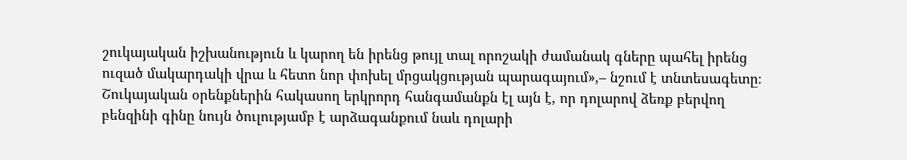շուկայական իշխանություն և կարող են իրենց թույլ տալ որոշակի ժամանակ գները պահել իրենց ուզած մակարդակի վրա և հետո նոր փոխել մրցակցության պարագայում»,– նշում է տնտեսագետը։
Շուկայական օրենքներին հակասող երկրորդ հանգամանքն էլ այն է, որ դոլարով ձեռք բերվող բենզինի գինը նույն ծուլությամբ է արձագանքում նաև դոլարի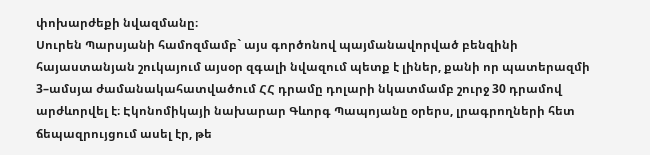փոխարժեքի նվազմանը։
Սուրեն Պարսյանի համոզմամբ` այս գործոնով պայմանավորված բենզինի հայաստանյան շուկայում այսօր զգալի նվազում պետք է լիներ, քանի որ պատերազմի 3–ամսյա ժամանակահատվածում ՀՀ դրամը դոլարի նկատմամբ շուրջ 30 դրամով արժևորվել է։ Էկոնոմիկայի նախարար Գևորգ Պապոյանը օրերս, լրագրողների հետ ճեպազրույցում ասել էր, թե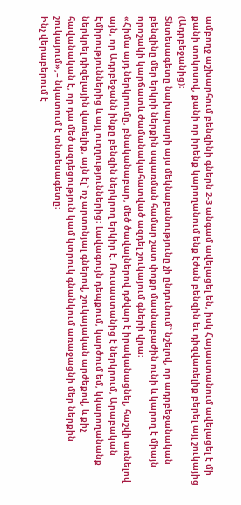ամբողջ աշխարհում բենզինի գներն 2-3 անգամ ավելացել են, իսկ Հայաստանում ավելացել է մի քանի տոկոսով, քանի որ իրենք կարողանում ենք էժան բենզին եւ դիզվառելիք բերել այլ շուկայից (Ադրբեջանից)։
Տնտեսագետը նախարարի այս մեկնաբանությունը չի ընդունում` նշելով, որ ադրբեջանական բենզինը մեր երկրի ներքին սպառման համար շատ փոքր մասնաբաժին ունի և կարող է միայն որոշակի կարճատև ժամանակահատված ազդել շուկայում գների վրա։
«Հիմա այդ ներկրումը, բնականաբար, մեծ ծավալներով դժվար է իրականացնել, հաշվի առնելով այն, որ Ադրբեջանն ինքը բենզին ներկրող երկիր է. Ռուսաստանից է ներկրում, Արաբական Էմիրություններից և այլ ուղղություններից։ Լավագույն դեպքում, կարծում եմ, կկարողանանք ներկրել դիզելային վառելիք, այն էլ` ոչ արտոնյալ գներով, շուկայական արժեքով, և քիչ հավանական է, որ դա մեծ ազդեցություն կամ կտրուկ գնանկում առաջացնի մեր ներքին շուկայում»,– նկատում է տնտեսագետը։
Ինչ վերաբերում է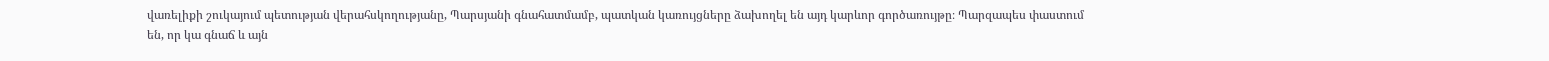վառելիքի շուկայում պետության վերահսկողությանը, Պարսյանի գնահատմամբ, պատկան կառույցները ձախողել են այդ կարևոր գործառույթը։ Պարզապես փաստում են, որ կա գնաճ և այն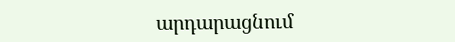արդարացնում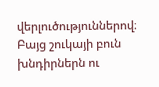վերլուծություններով։ Բայց շուկայի բուն խնդիրներն ու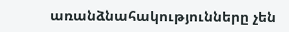առանձնահակությունները չեն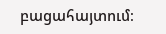բացահայտում։